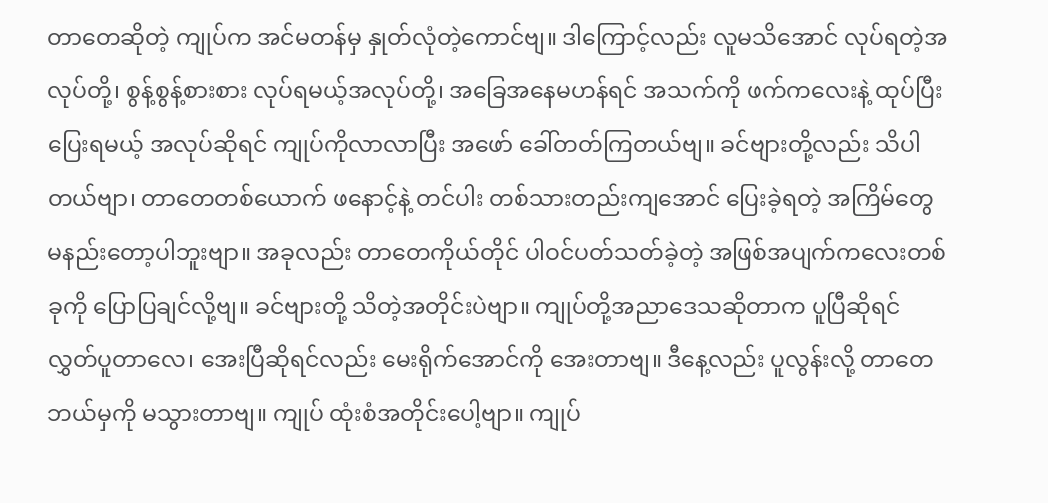တာတေဆိုတဲ့ ကျုပ်က အင်မတန်မှ နှုတ်လုံတဲ့ကောင်ဗျ။ ဒါကြောင့်လည်း လူမသိအောင် လုပ်ရတဲ့အလုပ်တို့၊ စွန့်စွန့်စားစား လုပ်ရမယ့်အလုပ်တို့၊ အခြေအနေမဟန်ရင် အသက်ကို ဖက်ကလေးနဲ့ ထုပ်ပြီး ပြေးရမယ့် အလုပ်ဆိုရင် ကျုပ်ကိုလာလာပြီး အဖော် ခေါ်တတ်ကြတယ်ဗျ။ ခင်ဗျားတို့လည်း သိပါတယ်ဗျာ၊ တာတေတစ်ယောက် ဖနောင့်နဲ့ တင်ပါး တစ်သားတည်းကျအောင် ပြေးခဲ့ရတဲ့ အကြိမ်တွေ မနည်းတော့ပါဘူးဗျာ။ အခုလည်း တာတေကိုယ်တိုင် ပါဝင်ပတ်သတ်ခဲ့တဲ့ အဖြစ်အပျက်ကလေးတစ်ခုကို ပြောပြချင်လို့ဗျ။ ခင်ဗျားတို့ သိတဲ့အတိုင်းပဲဗျာ။ ကျုပ်တို့အညာဒေသဆိုတာက ပူပြီဆိုရင် လွှတ်ပူတာလေ၊ အေးပြီဆိုရင်လည်း မေးရိုက်အောင်ကို အေးတာဗျ။ ဒီနေ့လည်း ပူလွန်းလို့ တာတေ ဘယ်မှကို မသွားတာဗျ။ ကျုပ် ထုံးစံအတိုင်းပေါ့ဗျာ။ ကျုပ်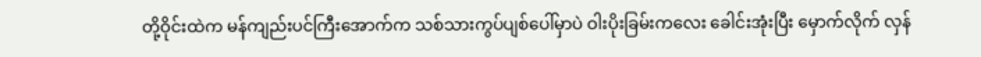တို့ဝိုင်းထဲက မန်ကျည်းပင်ကြီးအောက်က သစ်သားကွပ်ပျစ်ပေါ်မှာပဲ ဝါးပိုးခြမ်းကလေး ခေါင်းအုံးပြီး မှောက်လိုက် လှန်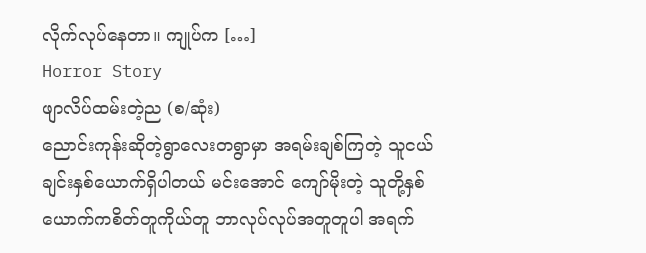လိုက်လုပ်နေတာ။ ကျုပ်က […]
Horror Story
ဖျာလိပ်ထမ်းတဲ့ည (စ/ဆုံး)
ညောင်းကုန်းဆိုတဲ့ရွာလေးတရွာမှာ အရမ်းချစ်ကြတဲ့ သူငယ်ချင်းနှစ်ယောက်ရှိပါတယ် မင်းအောင် ကျော်မိုးတဲ့ သူတို့နှစ်ယောက်ကစိတ်တူကိုယ်တူ ဘာလုပ်လုပ်အတူတူပါ အရက်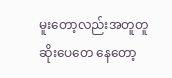မူးတော့လည်းအတူတူ ဆိုးပေတေ နေတော့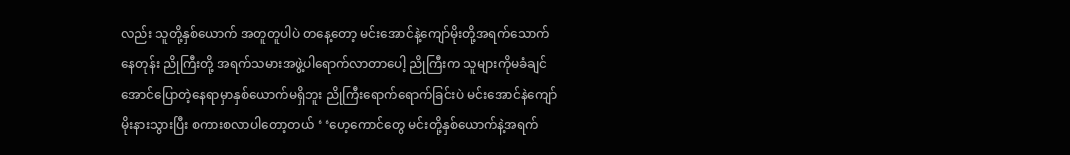လည်း သူတို့နှစ်ယောက် အတူတူပါပဲ တနေ့တော့ မင်းအောင်နဲ့ကျော်မိုးတို့အရက်သောက်နေတုန်း ညိုကြီးတို့ အရက်သမားအဖွဲ့ပါရောက်လာတာပေါ့ ညိုကြီးက သူများကိုမခံချင်အောင်ပြောတဲ့နေရာမှာနှစ်ယောက်မရှိဘူး ညိုကြီးရောက်ရောက်ခြင်းပဲ မင်းအောင်နဲကျော်မိုးနားသွားပြီး စကားစလာပါတော့တယ် ‘ ‘ဟေ့ကောင်တွေ မင်းတို့နှစ်ယောက်နဲ့အရက်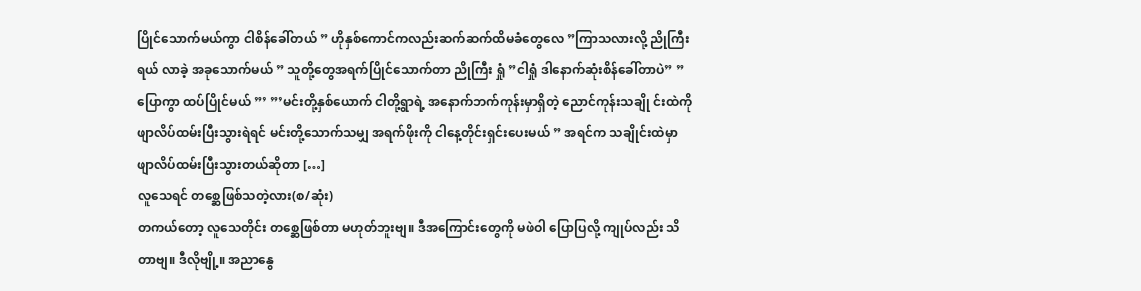ပြိုင်သောက်မယ်ကွာ ငါစိန်ခေါ်တယ် ” ဟိုနှစ်ကောင်ကလည်းဆက်ဆက်ထိမခံတွေလေ ”ကြာသလားလို့ ညိုကြီးရယ် လာခဲ့ အခုသောက်မယ် ” သူတို့တွေအရက်ပြိုင်သောက်တာ ညိုကြီး ရှုံ ”ငါရှုံ ဒါနောက်ဆုံးစိန်ခေါ်တာပဲ” ”ပြောကွာ ထပ်ပြိုင်မယ် ”’ ”’မင်းတို့နှစ်ယောက် ငါတို့ရွာရဲ့ အနောက်ဘက်ကုန်းမှာရှိတဲ့ ညောင်ကုန်းသချို င်းထဲကို ဖျာလိပ်ထမ်းပြီးသွားရဲရင် မင်းတို့သောက်သမျှ အရက်ဖိုးကို ငါနေ့တိုင်းရှင်းပေးမယ် ” အရင်က သချိုင်းထဲမှာ ဖျာလိပ်ထမ်းပြီးသွားတယ်ဆိုတာ […]
လူသေရင် တစ္ဆေဖြစ်သတဲ့လား(စ/ဆုံး)
တကယ်တော့ လူသေတိုင်း တစ္ဆေဖြစ်တာ မဟုတ်ဘူးဗျ။ ဒီအကြောင်းတွေကို မဖဲဝါ ပြောပြလို့ ကျုပ်လည်း သိတာဗျ။ ဒီလိုဗျို့။ အညာနွေ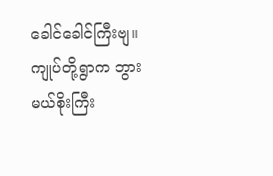ခေါင်ခေါင်ကြီးဗျ။ ကျုပ်တို့ရွာက ဘွားမယ်စိုးကြီး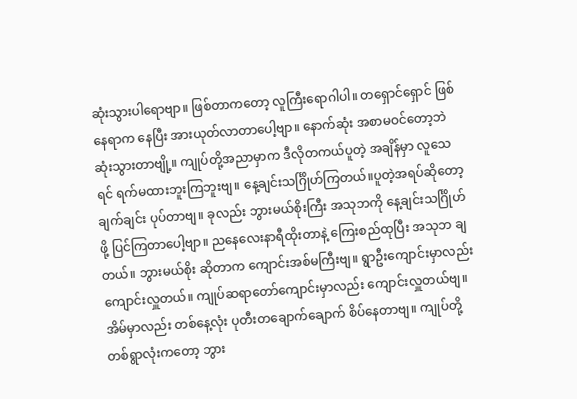ဆုံးသွားပါရောဗျာ။ ဖြစ်တာကတော့ လူကြီးရောဂါပါ။ တရှောင်ရှောင် ဖြစ်နေရာက နေပြီး အားယုတ်လာတာပေါ့ဗျာ။ နောက်ဆုံး အစာမဝင်တော့ဘဲ ဆုံးသွားတာဗျို့။ ကျုပ်တို့အညာမှာက ဒီလိုတကယ်ပူတဲ့ အချိန်မှာ လူသေရင် ရက်မထားဘူးကြဘူးဗျ။ နေ့ချင်းသင်္ဂြိုဟ်ကြတယ်။ပူတဲ့အရပ်ဆိုတော့ ချက်ချင်း ပုပ်တာဗျ။ ခုလည်း ဘွားမယ်စိုးကြီး အသုဘကို နေ့ချင်းသင်္ဂြိုဟ်ဖို့ ပြင်ကြတာပေါ့ဗျာ။ ညနေလေးနာရီထိုးတာနဲ့ ကြေးစည်ထုပြီး အသုဘ ချတယ်။ ဘွားမယ်စိုး ဆိုတာက ကျောင်းအစ်မကြီးဗျ။ ရွာဦးကျောင်းမှာလည်း ကျောင်းလှူတယ်။ ကျုပ်ဆရာတော်ကျောင်းမှာလည်း ကျောင်းလှူတယ်ဗျ။ အိမ်မှာလည်း တစ်နေ့လုံး ပုတီးတချောက်ချောက် စိပ်နေတာဗျ။ ကျုပ်တို့ တစ်ရွာလုံးကတော့ ဘွား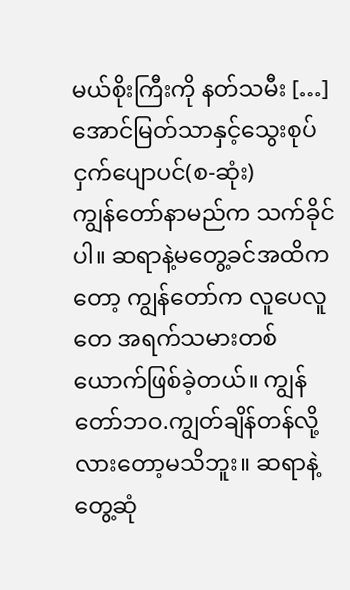မယ်စိုးကြီးကို နတ်သမီး […]
အောင်မြတ်သာနှင့်သွေးစုပ်ငှက်ပျောပင်(စ-ဆုံး)
ကျွန်တော်နာမည်က သက်ခိုင်ပါ။ ဆရာနဲ့မတွေ့ခင်အထိကတော့ ကျွန်တော်က လူပေလူတေ အရက်သမားတစ်ယောက်ဖြစ်ခဲ့တယ်။ ကျွန်တော်ဘဝ.ကျွတ်ချိန်တန်လို့လားတော့မသိဘူး။ ဆရာနဲ့တွေ့ဆုံ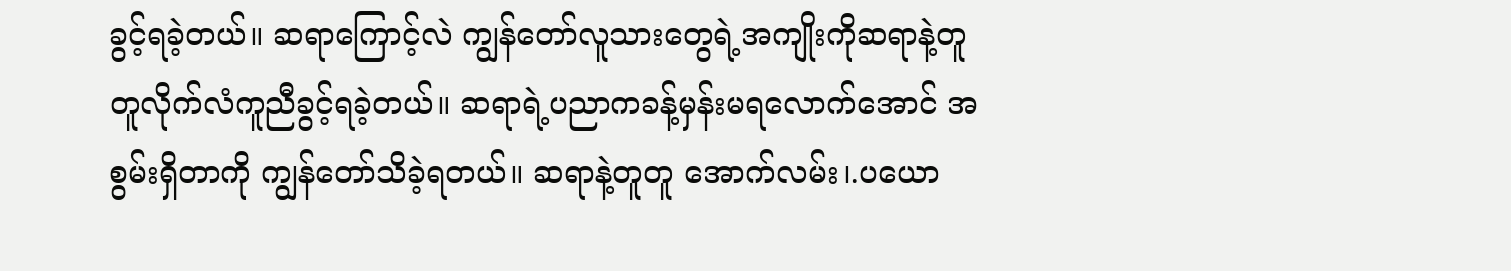ခွင့်ရခဲ့တယ်။ ဆရာကြောင့်လဲ ကျွန်တော်လူသားတွေရဲ့အကျိုးကိုဆရာနဲ့တူတူလိုက်လံကူညီခွင့်ရခဲ့တယ်။ ဆရာရဲ့ပညာကခန့်မှန်းမရလောက်အောင် အစွမ်းရှိတာကို ကျွန်တော်သိခဲ့ရတယ်။ ဆရာနဲ့တူတူ အောက်လမ်း၊.ပယော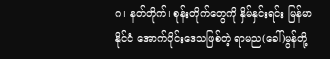ဂ၊ နတ်တိုက်၊ စုန်းတိုက်တွေကို နှိမ်နှင်းရင်း မြန်မာနိုင်ငံ အောက်ပိုင်းဒေသဖြစ်တဲ့ ရာမည(ခေါ်)မွန်တို့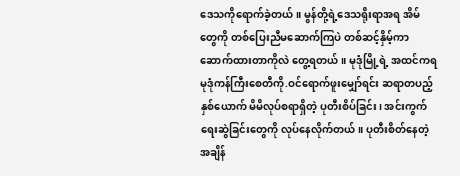ဒေသကိုရောက်ခဲ့တယ်။ မွန်တို့ရဲ့ဒေသရိုးရာအရ အိမ်တွေကို တစ်ပြေးညီမဆောက်ကြပဲ တစ်ဆင့်နှိမ့်ကာဆောက်ထားတာကိုလဲ တွေ့ရတယ်။ မုဒုံမြို့ရဲ့ အထင်ကရ မုဒုံကန်ကြီးစေတီကို.ဝင်ရောက်ဖူးမျှော်ရင်း ဆရာတပည့်နှစ်ယောက် မိမိလုပ်စရာရှိတဲ့ ပုတီးစိပ်ခြင်း၊ အင်းကွက်ရေးဆွဲခြင်းတွေကို လုပ်နေလိုက်တယ်။ ပုတီးစိတ်နေတဲ့အချိန်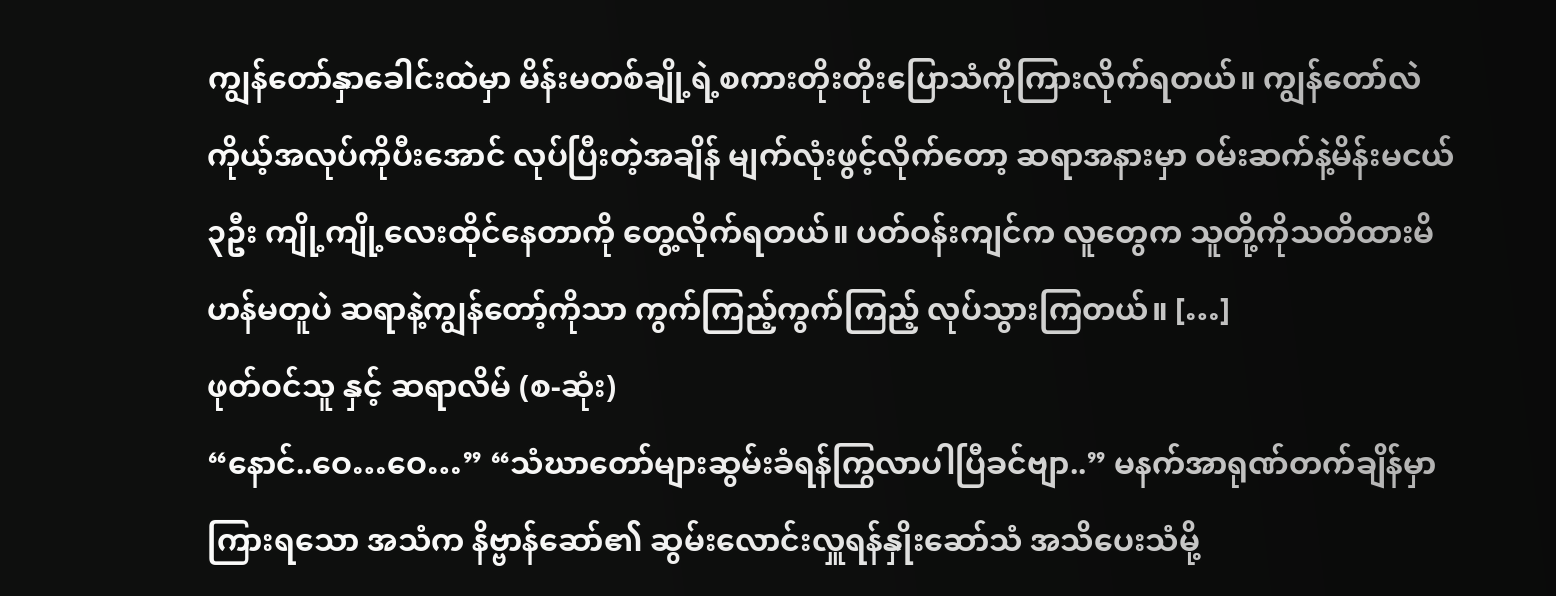ကျွန်တော်နှာခေါင်းထဲမှာ မိန်းမတစ်ချို့ရဲ့စကားတိုးတိုးပြောသံကိုကြားလိုက်ရတယ်။ ကျွန်တော်လဲကိုယ့်အလုပ်ကိုပီးအောင် လုပ်ပြီးတဲ့အချိန် မျက်လုံးဖွင့်လိုက်တော့ ဆရာအနားမှာ ဝမ်းဆက်နဲ့မိန်းမငယ်၃ဦး ကျို့ကျို့လေးထိုင်နေတာကို တွေ့လိုက်ရတယ်။ ပတ်ဝန်းကျင်က လူတွေက သူတို့ကိုသတိထားမိဟန်မတူပဲ ဆရာနဲ့ကျွန်တော့်ကိုသာ ကွက်ကြည့်ကွက်ကြည့် လုပ်သွားကြတယ်။ […]
ဖုတ်ဝင်သူ နှင့် ဆရာလိမ် (စ-ဆုံး)
“နောင်..ဝေ…ဝေ…” “သံဃာတော်များဆွမ်းခံရန်ကြွလာပါပြီခင်ဗျာ..” မနက်အာရုဏ်တက်ချိန်မှာကြားရသော အသံက နိဗ္ဗာန်ဆော်၏ ဆွမ်းလောင်းလှူရန်နှိုးဆော်သံ အသိပေးသံမို့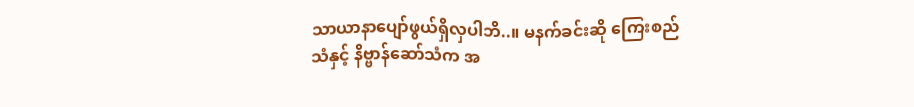သာယာနာပျော်ဖွယ်ရှိလှပါဘိ..။ မနက်ခင်းဆို ကြေးစည်သံနှင့် နိဗ္ဗာန်ဆော်သံက အ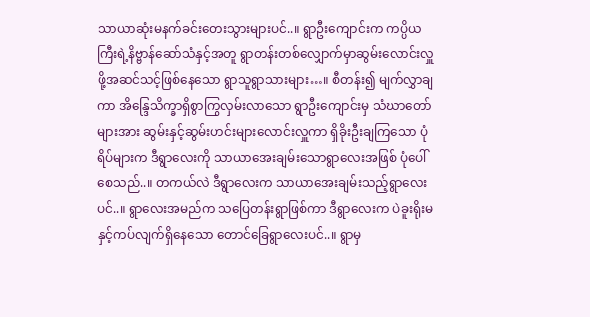သာယာဆုံးမနက်ခင်းတေးသွားများပင်..။ ရွာဦးကျောင်းက ကပ္ပိယကြီးရဲ့နိဗ္ဗာန်ဆော်သံနှင့်အတူ ရွာတန်းတစ်လျှောက်မှာဆွမ်းလောင်းလှူဖို့အဆင်သင့်ဖြစ်နေသော ရွာသူရွာသားများ…။ စီတန်း၍ မျက်လွှာချကာ အိန္ဒြေသိက္ခာရှိစွာကြွလှမ်းလာသော ရွာဦးကျောင်းမှ သံဃာတော်များအား ဆွမ်းနှင့်ဆွမ်းဟင်းများလောင်းလှူကာ ရှိခိုးဦးချကြသော ပုံရိပ်များက ဒီရွာလေးကို သာယာအေးချမ်းသောရွာလေးအဖြစ် ပုံပေါ်စေသည်..။ တကယ်လဲ ဒီရွာလေးက သာယာအေးချမ်းသည့်ရွာလေးပင်..။ ရွာလေးအမည်က သပြေတန်းရွာဖြစ်ကာ ဒီရွာလေးက ပဲခူးရိုးမနှင့်ကပ်လျက်ရှိနေသော တောင်ခြေရွာလေးပင်..။ ရွာမှ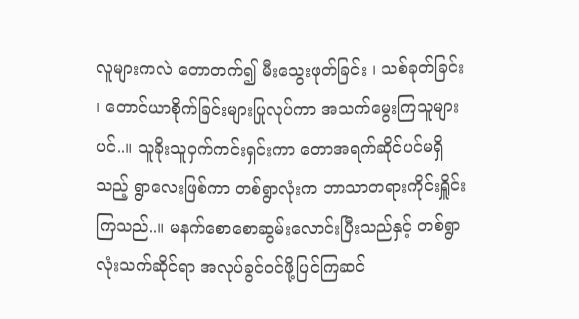လူများကလဲ တောတက်၍ မီးသွေးဖုတ်ခြင်း ၊ သစ်ခုတ်ခြင်း ၊ တောင်ယာစိုက်ခြင်းများပြုလုပ်ကာ အသက်မွေးကြသူများပင်..။ သူခိုးသူဝှက်ကင်းရှင်းကာ တောအရက်ဆိုင်ပင်မရှိသည့် ရွာလေးဖြစ်ကာ တစ်ရွာလုံးက ဘာသာတရားကိုင်းရှိူင်းကြသည်..။ မနက်စောစောဆွမ်းလောင်းပြီးသည်နှင့် တစ်ရွာလုံးသက်ဆိုင်ရာ အလုပ်ခွင်ဝင်ဖို့ပြင်ကြဆင်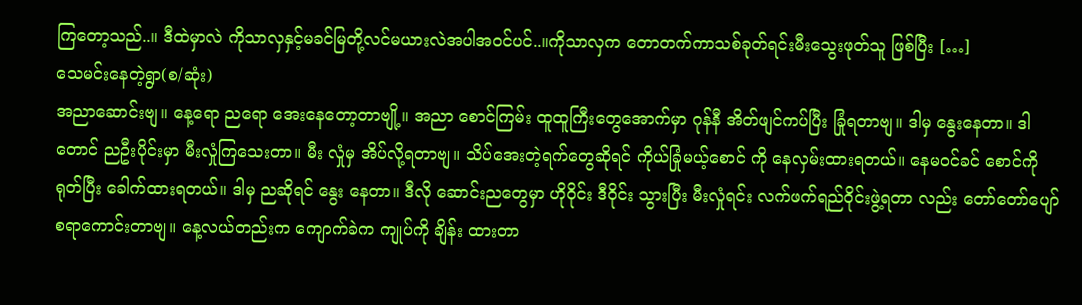ကြတော့သည်..။ ဒီထဲမှာလဲ ကိုသာလှနှင့်မခင်မြတို့လင်မယားလဲအပါအဝင်ပင်..။ကိုသာလှက တောတက်ကာသစ်ခုတ်ရင်းမီးသွေးဖုတ်သူ ဖြစ်ပြီး […]
သေမင်းနေတဲ့ရွာ(စ/ဆုံး)
အညာဆောင်းဗျ။ နေ့ရော ညရော အေးနေတော့တာဗျို့။ အညာ စောင်ကြမ်း ထူထူကြီးတွေအောက်မှာ ဂုန်နီ အိတ်ဖျင်ကပ်ပြီး ခြုံရတာဗျ။ ဒါမှ နွေးနေတာ။ ဒါတောင် ညဦးပိုင်းမှာ မီးလှုံကြသေးတာ။ မီး လှုံမှ အိပ်လို့ရတာဗျ။ သိပ်အေးတဲ့ရက်တွေဆိုရင် ကိုယ်ခြုံမယ့်စောင် ကို နေလှမ်းထားရတယ်။ နေမဝင်ခင် စောင်ကို ရုတ်ပြီး ခေါက်ထားရတယ်။ ဒါမှ ညဆိုရင် နွေး နေတာ။ ဒီလို ဆောင်းညတွေမှာ ဟိုဝိုင်း ဒီဝိုင်း သွားပြီး မီးလှုံရင်း လက်ဖက်ရည်ဝိုင်းဖွဲ့ရတာ လည်း တော်တော်ပျော်စရာကောင်းတာဗျ။ နေ့လယ်တည်းက ကျောက်ခဲက ကျုပ်ကို ချိန်း ထားတာ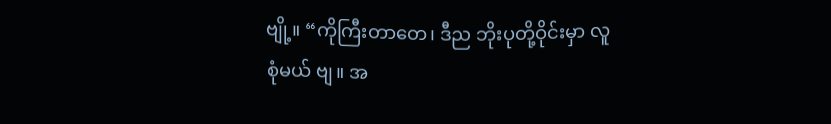ဗျို့။ “ကိုကြီးတာတေ၊ ဒီည ဘိုးပုတို့ဝိုင်းမှာ လူစုံမယ် ဗျ။ အ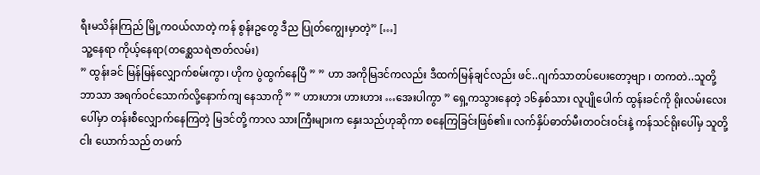ရီးမသိန်းကြည် မြို့ကဝယ်လာတဲ့ ကန် စွန်းဥတွေ ဒီည ပြုတ်ကျွေးမှာတဲ့” […]
သူ့နေရာ ကိုယ့်နေရာ(တစ္ဆေသရဲဇာတ်လမ်း)
” ထွန်းခင် မြန်မြန်လျှောက်စမ်းကွာ၊ ဟိုက ပွဲထွက်နေပြီ ” ” ဟာ အကိုမြဒင်ကလည်း ဒီထက်မြန်ချင်လည်း ဖင်..ဂျက်သာတပ်ပေးတော့ဗျာ ၊ တကတဲ..သူတို့ဘာသာ အရက်ဝင်သောက်လို့နောက်ကျ နေသာကို ” ” ဟားဟား ဟားဟား …အေးပါကွာ ” ရှေ့ကသွားနေတဲ့ ၁၆နှစ်သား လူပျိုပေါက် ထွန်းခင်ကို ရိုးလမ်းလေးပေါ်မှာ တန်းစီလျှောက်နေကြတဲ့ မြဒင်တို့ ကာလ သားကြီးများက နှေးသည်ဟုဆိုကာ စနေကြခြင်းဖြစ်၏။ လက်နှိပ်ဓာတ်မီးတဝင်းဝင်းနဲ့ ကန်သင်ရိုးပေါ်မှ သူတို့ငါး ယောက်သည် တဖက်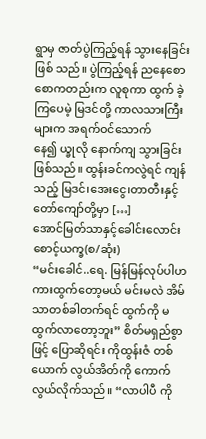ရွာမှ ဇာတ်ပွဲကြည့်ရန် သွားနေခြင်းဖြစ် သည်။ ပွဲကြည့်ရန် ညနေစောစောကတည်းက လူစုကာ ထွက် ခဲ့ကြပေမဲ့ မြဒင်တို့ ကာလသားကြီးများက အရက်ဝင်သောက် နေ၍ ယ္ခုလို နောက်ကျ သွားခြင်းဖြစ်သည်။ ထွန်းခင်ကလွဲရင် ကျန်သည့် မြဒင်၊အေးငွေ၊တာတီးနှင့်တော်ကျော်တို့မှာ […]
အောင်မြတ်သာနှင့်ခေါင်းလောင်းစောင့်ယက္ခ(စ/ဆုံး)
“မင်းခေါင်..ရေ. မြန်မြန်လုပ်ပါဟ ကားထွက်တော့မယ် မင်းမလဲ အိမ်သာတစ်ခါတက်ရင် ထွက်ကို မထွက်လာတော့ဘူး” စိတ်မရှည်စွာဖြင့် ပြောဆိုရင်း ကိုထွန်းဇံ တစ်ယောက် လွယ်အိတ်ကို ကောက်လွယ်လိုက်သည်။ “လာပါပီ ကို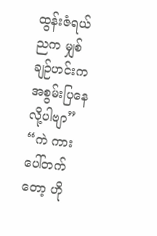ထွန်းဇံရယ် ညက မျှစ်ချဉ်ဟင်းက အစွမ်းပြနေလို့ပါဗျာ” “ကဲ ကားပေါ်တက်တော့ ဟို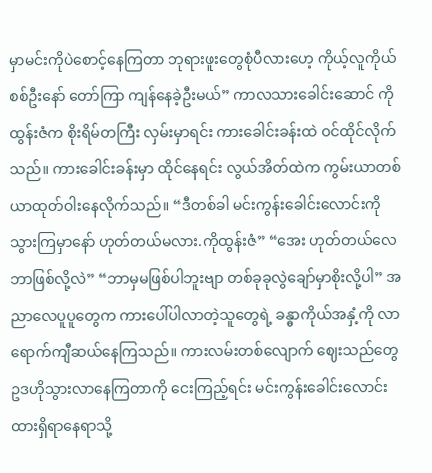မှာမင်းကိုပဲစောင့်နေကြတာ ဘုရားဖူးတွေစုံပီလားဟေ့ ကိုယ့်လူကိုယ်စစ်ဦးနော် တော်ကြာ ကျန်နေခဲ့ဦးမယ်” ကာလသားခေါင်းဆောင် ကိုထွန်းဇံက စိုးရိမ်တကြီး လှမ်းမှာရင်း ကားခေါင်းခန်းထဲ ဝင်ထိုင်လိုက်သည်။ ကားခေါင်းခန်းမှာ ထိုင်နေရင်း လွယ်အိတ်ထဲက ကွမ်းယာတစ်ယာထုတ်ဝါးနေလိုက်သည်။ “ဒီတစ်ခါ မင်းကွန်းခေါင်းလောင်းကို သွားကြမှာနော် ဟုတ်တယ်မလား.ကိုထွန်းဇံ” “အေး ဟုတ်တယ်လေ ဘာဖြစ်လို့လဲ” “ဘာမှမဖြစ်ပါဘူးဗျာ တစ်ခုခုလွဲချော်မှာစိုးလို့ပါ” အညာလေပူပူတွေက ကားပေါ်ပါလာတဲ့သူတွေရဲ့ ခန္ဓာကိုယ်အနှံ့ကို လာရောက်ကျီဆယ်နေကြသည်။ ကားလမ်းတစ်လျောက် ဈေးသည်တွေ ဥဒဟိုသွားလာနေကြတာကို ငေးကြည့်ရင်း မင်းကွန်းခေါင်းလောင်းထားရှိရာနေရာသို့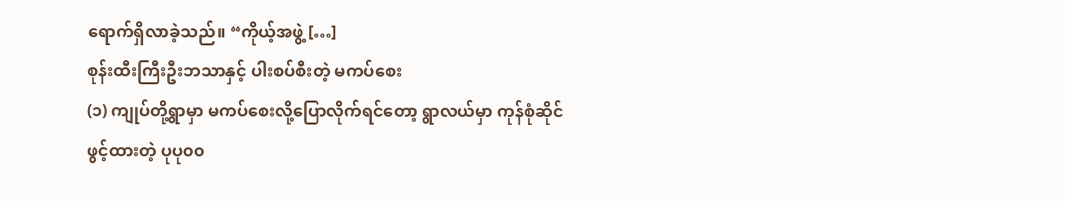ရောက်ရှိလာခဲ့သည်။ “ကိုယ့်အဖွဲ့ […]
စုန်းထီးကြီးဦးဘသာနှင့် ပါးစပ်စီးတဲ့ မကပ်စေး
(၁) ကျုပ်တို့ရွာမှာ မကပ်စေးလို့ပြောလိုက်ရင်တော့ ရွာလယ်မှာ ကုန်စုံဆိုင်ဖွင့်ထားတဲ့ ပုပု၀၀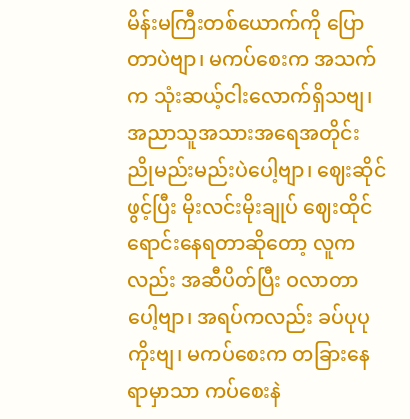မိန်းမကြီးတစ်ယောက်ကို ပြောတာပဲဗျာ၊ မကပ်စေးက အသက်က သုံးဆယ့်ငါးလောက်ရှိသဗျ၊ အညာသူအသားအရေအတိုင်း ညိုမည်းမည်းပဲပေါ့ဗျာ၊ ဈေးဆိုင်ဖွင့်ပြီး မိုးလင်းမိုးချုပ် ဈေးထိုင်ရောင်းနေရတာဆိုတော့ လူကလည်း အဆီပိတ်ပြီး ဝလာတာပေါ့ဗျာ၊ အရပ်ကလည်း ခပ်ပုပုကိုးဗျ၊ မကပ်စေးက တခြားနေရာမှာသာ ကပ်စေးနဲ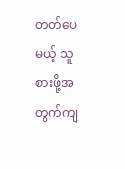တတ်ပေမယ့် သူစားဖို့အတွက်ကျ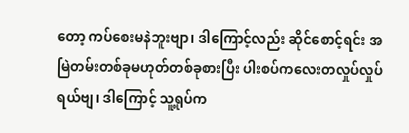တော့ ကပ်စေးမနဲဘူးဗျာ၊ ဒါကြောင့်လည်း ဆိုင်စောင့်ရင်း အမြဲတမ်းတစ်ခုမဟုတ်တစ်ခုစားပြီး ပါးစပ်ကလေးတလှုပ်လှုပ်ရယ်ဗျ၊ ဒါကြောင့် သူ့ရုပ်က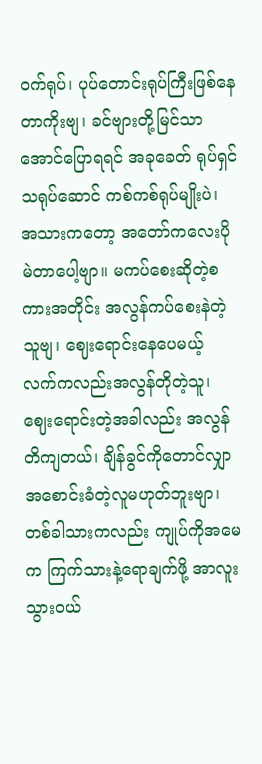ဝက်ရုပ်၊ ပုပ်တောင်းရုပ်ကြီးဖြစ်နေတာကိုးဗျ၊ ခင်ဗျားတို့မြင်သာအောင်ပြောရရင် အခုခေတ် ရုပ်ရှင်သရုပ်ဆောင် ကစ်ကစ်ရုပ်မျိုးပဲ၊ အသားကတော့ အတော်ကလေးပိုမဲတာပေါ့ဗျာ။ မကပ်စေးဆိုတဲ့စကားအတိုင်း အလွန်ကပ်စေးနဲတဲ့သူဗျ၊ ဈေးရောင်းနေပေမယ့် လက်ကလည်းအလွန်တိုတဲ့သူ၊ ဈေးရောင်းတဲ့အခါလည်း အလွန်တိကျတယ်၊ ချိန်ခွင်ကိုတောင်လျှာအစောင်းခံတဲ့လူမဟုတ်ဘူးဗျာ၊ တစ်ခါသားကလည်း ကျုပ်ကိုအမေက ကြက်သားနဲ့ရောချက်ဖို့ အာလူးသွားဝယ်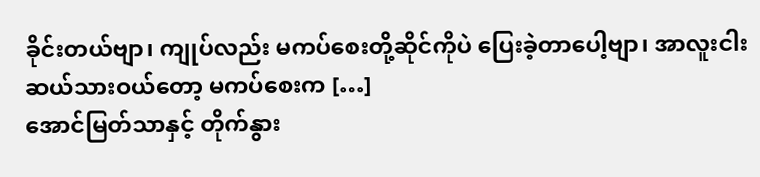ခိုင်းတယ်ဗျာ၊ ကျုပ်လည်း မကပ်စေးတို့ဆိုင်ကိုပဲ ပြေးခဲ့တာပေါ့ဗျာ၊ အာလူးငါးဆယ်သားဝယ်တော့ မကပ်စေးက […]
အောင်မြတ်သာနှင့် တိုက်နွား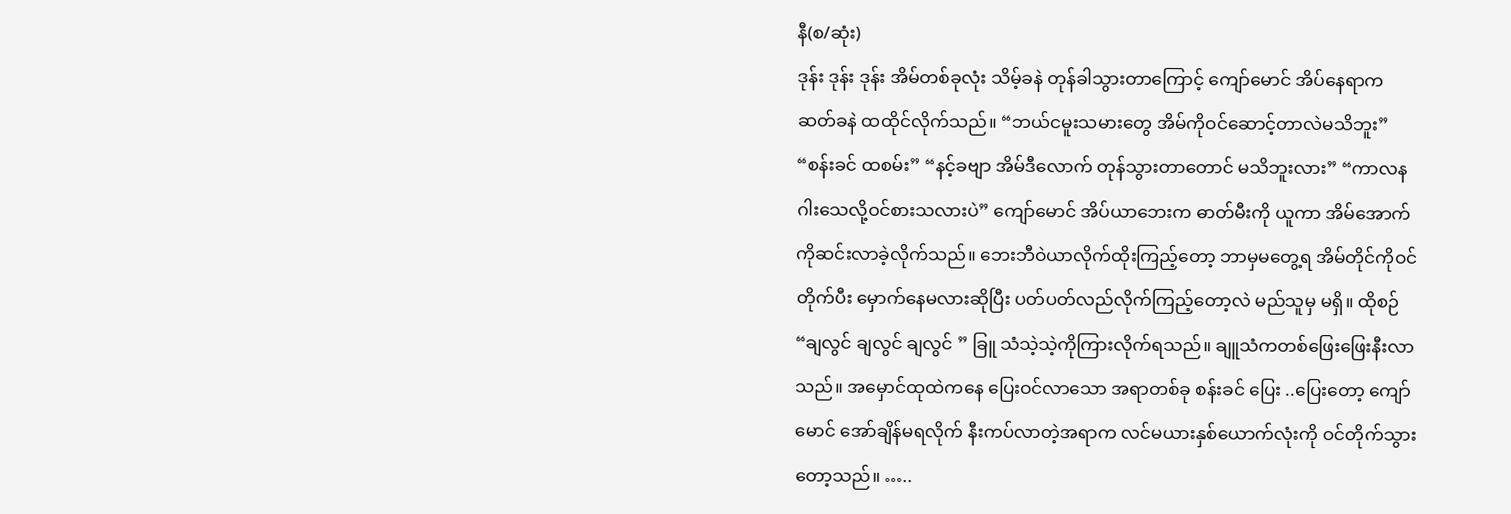နီ(စ/ဆုံး)
ဒုန်း ဒုန်း ဒုန်း အိမ်တစ်ခုလုံး သိမ့်ခနဲ တုန်ခါသွားတာကြောင့် ကျော်မောင် အိပ်နေရာက ဆတ်ခနဲ ထထိုင်လိုက်သည်။ “ဘယ်ငမူးသမားတွေ အိမ်ကိုဝင်ဆောင့်တာလဲမသိဘူး” “စန်းခင် ထစမ်း” “နင့်ခဗျာ အိမ်ဒီလောက် တုန်သွားတာတောင် မသိဘူးလား” “ကာလနဂါးသေလို့ဝင်စားသလားပဲ” ကျော်မောင် အိပ်ယာဘေးက ဓာတ်မီးကို ယူကာ အိမ်အောက်ကိုဆင်းလာခဲ့လိုက်သည်။ ဘေးဘီဝဲယာလိုက်ထိုးကြည့်တော့ ဘာမှမတွေ့ရ အိမ်တိုင်ကိုဝင်တိုက်ပီး မှောက်နေမလားဆိုပြီး ပတ်ပတ်လည်လိုက်ကြည့်တော့လဲ မည်သူမှ မရှိ။ ထိုစဉ် “ချလွင် ချလွင် ချလွင် ” ခြူ သံသဲ့သဲ့ကိုကြားလိုက်ရသည်။ ချူသံကတစ်ဖြေးဖြေးနီးလာသည်။ အမှောင်ထုထဲကနေ ပြေးဝင်လာသော အရာတစ်ခု စန်းခင် ပြေး ..ပြေးတော့ ကျော်မောင် အော်ချိန်မရလိုက် နီးကပ်လာတဲ့အရာက လင်မယားနှစ်ယောက်လုံးကို ဝင်တိုက်သွားတော့သည်။ …..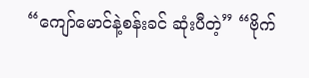“ကျော်မောင်နဲ့စန်းခင် ဆုံးပီတဲ့” “ဗိုက်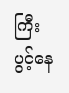ကြီးပွင့်နေ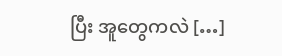ပြီး အူတွေကလဲ […]